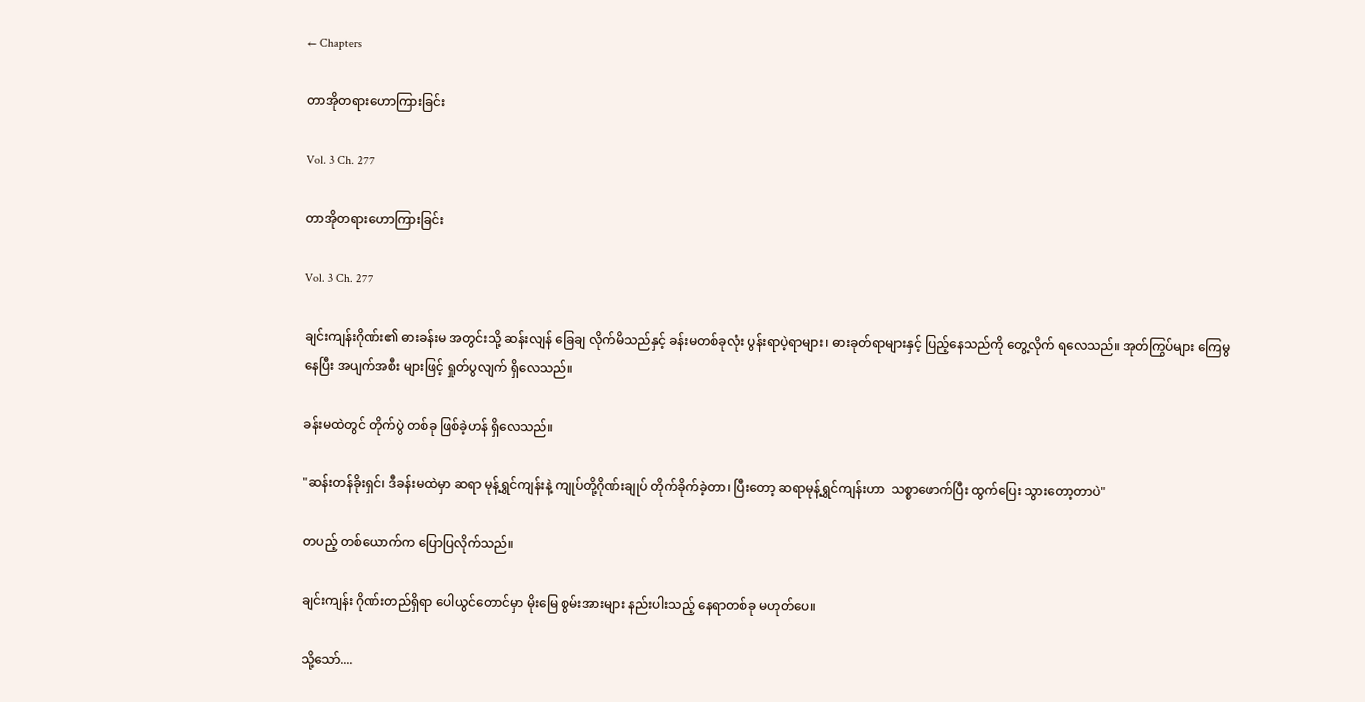← Chapters

တာအိုတရားဟောကြားခြင်း

Vol. 3 Ch. 277

တာအိုတရားဟောကြားခြင်း

Vol. 3 Ch. 277

ချင်းကျန်းဂိုဏ်း၏ ဓားခန်းမ အတွင်းသို့ ဆန်းလျန် ခြေချ လိုက်မိသည်နှင့် ခန်းမတစ်ခုလုံး ပွန်းရာပဲ့ရာများ၊ ဓားခုတ်ရာများနှင့် ပြည့်နေသည်ကို တွေ့လိုက် ရလေသည်။ အုတ်ကြွပ်များ ကြေမွနေပြီး အပျက်အစီး များဖြင့် ရှုတ်ပွလျက် ရှိလေသည်။

ခန်းမထဲတွင် တိုက်ပွဲ တစ်ခု ဖြစ်ခဲ့ဟန် ရှိလေသည်။

"ဆန်းတန်ခိုးရှင်၊ ဒီခန်းမထဲမှာ ဆရာ မုန့်ရွှင်ကျန်းနဲ့ ကျုပ်တို့ဂိုဏ်းချုပ် တိုက်ခိုက်ခဲ့တာ၊ ပြီးတော့ ဆရာမုန့်ရွှင်ကျန်းဟာ  သစ္စာဖောက်ပြီး ထွက်ပြေး သွားတော့တာပဲ"

တပည့် တစ်ယောက်က ပြောပြလိုက်သည်။

ချင်းကျန်း ဂိုဏ်းတည်ရှိရာ ပေါယွင်တောင်မှာ မိုးမြေ စွမ်းအားများ နည်းပါးသည့် နေရာတစ်ခု မဟုတ်ပေ။

သို့သော်....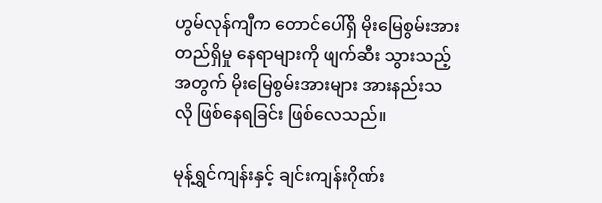ဟွမ်လုန်ကျီက တောင်ပေါ်ရှိ မိုးမြေစွမ်းအား တည်ရှိမှု နေရာများကို ဖျက်ဆီး သွားသည့်အတွက် မိုးမြေစွမ်းအားများ အားနည်းသလို ဖြစ်နေရခြင်း ဖြစ်လေသည်။

မုန့်ရွှင်ကျန်းနှင့် ချင်းကျန်းဂိုဏ်း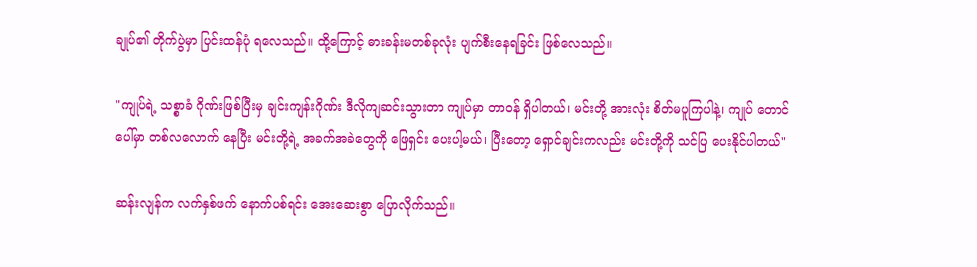ချုပ်၏ တိုက်ပွဲမှာ ပြင်းထန်ပုံ ရလေသည်။ ထို့ကြောင့် ဓားခန်းမတစ်ခုလုံး ပျက်စီးနေရခြင်း ဖြစ်လေသည်။

"ကျုပ်ရဲ့ သစ္စာခံ ဂိုဏ်းဖြစ်ပြီးမှ ချင်းကျန်းဂိုဏ်း ဒီလိုကျဆင်းသွားတာ ကျုပ်မှာ တာဝန် ရှိပါတယ်၊ မင်းတို့ အားလုံး စိတ်မပူကြပါနဲ့၊ ကျုပ် တောင်ပေါ်မှာ တစ်လလောက် နေပြီး မင်းတို့ရဲ့ အခက်အခဲတွေကို ဖြေရှင်း ပေးပါ့မယ်၊ ပြီးတော့ ရှောင်ချင်းကလည်း မင်းတို့ကို သင်ပြ ပေးနိုင်ပါတယ်"

ဆန်းလျန်က လက်နှစ်ဖက် နောက်ပစ်ရင်း အေးဆေးစွာ ပြောလိုက်သည်။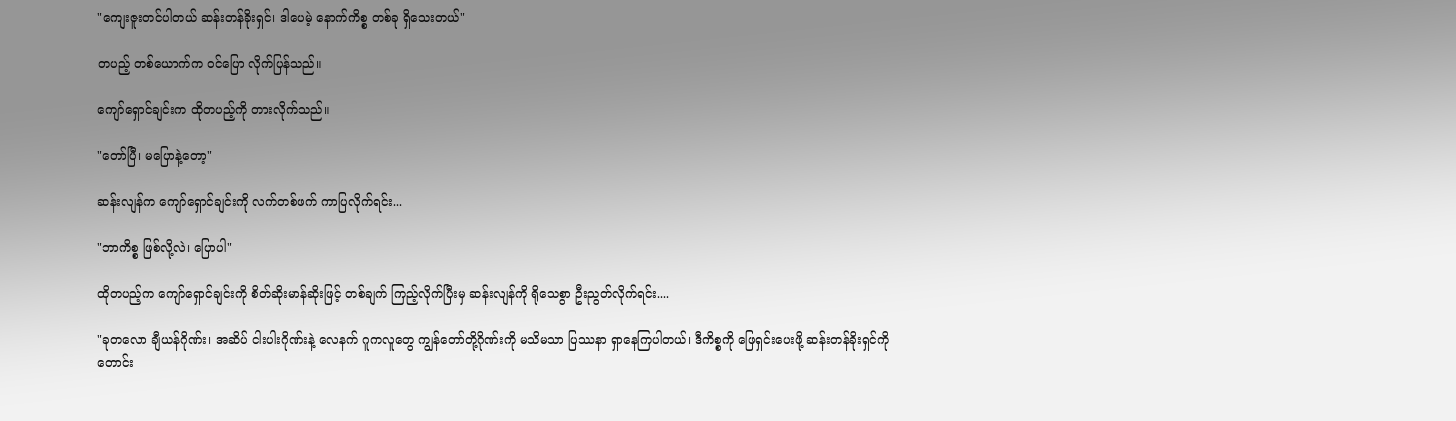"ကျေးဇူးတင်ပါတယ် ဆန်းတန်ခိုးရှင်၊ ဒါပေမဲ့ နောက်ကိစ္စ တစ်ခု ရှိသေးတယ်"

တပည့် တစ်ယောက်က ဝင်ပြော လိုက်ပြန်သည်။

ကျော်ရှောင်ချင်းက ထိုတပည့်ကို တားလိုက်သည်။

"တော်ပြီ၊ မပြောနဲ့တော့"

ဆန်းလျန်က ကျော်ရှောင်ချင်းကို လက်တစ်ဖက် ကာပြလိုက်ရင်း...

"ဘာကိစ္စ ဖြစ်လို့လဲ၊ ပြောပါ"

ထိုတပည့်က ကျော်ရှောင်ချင်းကို စိတ်ဆိုးမာန်ဆိုးဖြင့် တစ်ချက် ကြည့်လိုက်ပြီးမှ ဆန်းလျန်ကို ရိုသေစွာ ဦးညွတ်လိုက်ရင်း....

"ခုတလော ချီယန်ဂိုဏ်း၊ အဆိပ် ငါးပါးဂိုဏ်းနဲ့ လေနက် ဂူကလူတွေ ကျွန်တော်တို့ဂိုဏ်းကို မသိမသာ ပြဿနာ ရှာနေကြပါတယ်၊ ဒီကိစ္စကို ဖြေရှင်းပေးဖို့ ဆန်းတန်ခိုးရှင်ကို တောင်း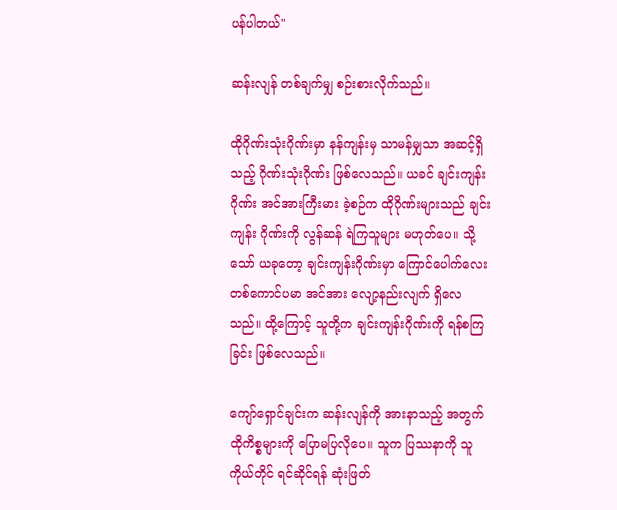ပန်ပါတယ်"

ဆန်းလျန် တစ်ချက်မျှ စဉ်းစားလိုက်သည်။

ထိုဂိုဏ်းသုံးဂိုဏ်းမှာ နန်ကျန်းမှ သာမန်မျှသာ အဆင့်ရှိသည့် ဂိုဏ်းသုံးဂိုဏ်း ဖြစ်လေသည်။ ယခင် ချင်းကျန်းဂိုဏ်း အင်အားကြီးမား ခဲ့စဉ်က ထိုဂိုဏ်းများသည် ချင်းကျန်း ဂိုဏ်းကို လွန်ဆန် ရဲကြသူများ မဟုတ်ပေ။ သို့သော် ယခုတော့ ချင်းကျန်းဂိုဏ်းမှာ ကြောင်ပေါက်လေး တစ်ကောင်ပမာ အင်အား လျော့နည်းလျက် ရှိလေသည်။ ထို့ကြောင့် သူတို့က ချင်းကျန်းဂိုဏ်းကို ရန်စကြခြင်း ဖြစ်လေသည်။

ကျော်ရှောင်ချင်းက ဆန်းလျန်ကို အားနာသည့် အတွက် ထိုကိစ္စများကို ပြောမပြလိုပေ။ သူက ပြဿနာကို သူကိုယ်တိုင် ရင်ဆိုင်ရန် ဆုံးဖြတ်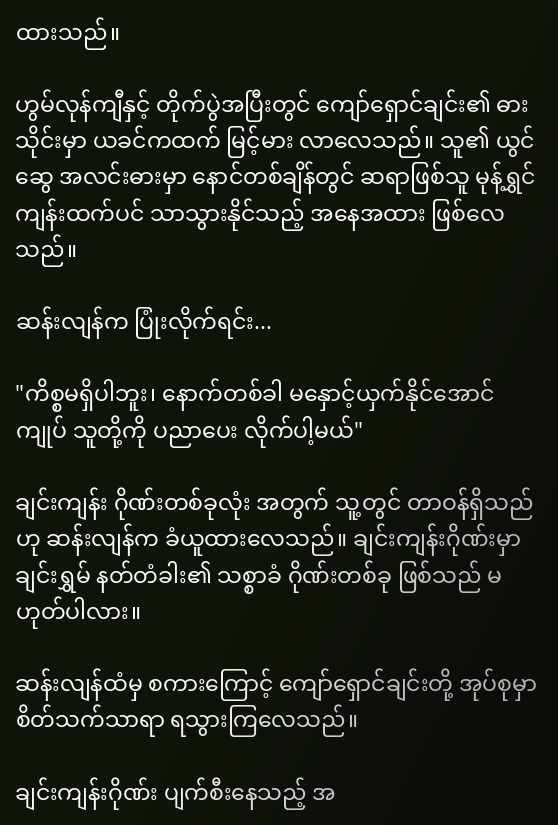ထားသည်။

ဟွမ်လုန်ကျီနှင့် တိုက်ပွဲအပြီးတွင် ကျော်ရှောင်ချင်း၏ ဓားသိုင်းမှာ ယခင်ကထက် မြင့်မား လာလေသည်။ သူ၏ ယွင်ဆွေ အလင်းဓားမှာ နောင်တစ်ချိန်တွင် ဆရာဖြစ်သူ မုန့်ရွှင်ကျန်းထက်ပင် သာသွားနိုင်သည့် အနေအထား ဖြစ်လေသည်။

ဆန်းလျန်က ပြုံးလိုက်ရင်း...

"ကိစ္စမရှိပါဘူး၊ နောက်တစ်ခါ မနှောင့်ယှက်နိုင်အောင် ကျုပ် သူတို့ကို ပညာပေး လိုက်ပါ့မယ်"

ချင်းကျန်း ဂိုဏ်းတစ်ခုလုံး အတွက် သူ့တွင် တာဝန်ရှိသည်ဟု ဆန်းလျန်က ခံယူထားလေသည်။ ချင်းကျန်းဂိုဏ်းမှာ ချင်းရွှမ် နတ်တံခါး၏ သစ္စာခံ ဂိုဏ်းတစ်ခု ဖြစ်သည် မဟုတ်ပါလား။

ဆန်းလျန်ထံမှ စကားကြောင့် ကျော်ရှောင်ချင်းတို့ အုပ်စုမှာ စိတ်သက်သာရာ ရသွားကြလေသည်။

ချင်းကျန်းဂိုဏ်း ပျက်စီးနေသည့် အ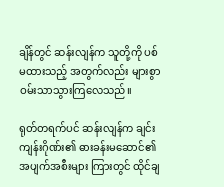ချိန်တွင် ဆန်းလျန်က သူတို့ကို ပစ်မထားသည့် အတွက်လည်း များစွာ ဝမ်းသာသွားကြလေသည်။

ရုတ်တရက်ပင် ဆန်းလျန်က ချင်းကျန်းဂိုဏ်း၏ ဓားခန်းမဆောင်၏ အပျက်အစီးများ ကြားတွင် ထိုင်ချ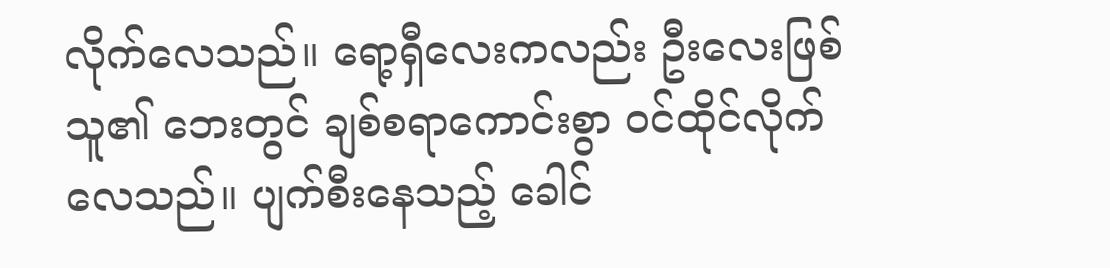လိုက်လေသည်။ ရော့ရှီလေးကလည်း ဦးလေးဖြစ်သူ၏ ဘေးတွင် ချစ်စရာကောင်းစွာ ဝင်ထိုင်လိုက်လေသည်။ ပျက်စီးနေသည့် ခေါင်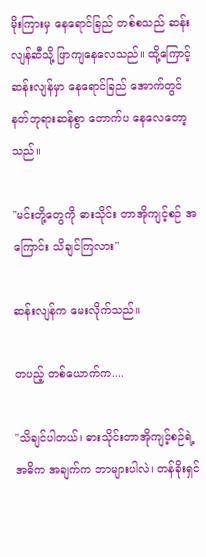မိုးကြားမှ နေရောင်ခြည် တစ်စသည် ဆန်းလျန်ဆီသို့ ဖြာကျနေလေသည်။ ထို့ကြောင့်ဆန်းလျန်မှာ နေရောင်ခြည် အောက်တွင် နတ်ဘုရားဆန်စွာ တောက်ပ နေလေတော့သည်။

"မင်းတို့တွေကို ဓားသိုင်း တာအိုကျင့်စဉ် အကြောင်း သိချင်ကြလား"

ဆန်းလျန်က မေးလိုက်သည်။

တပည့် တစ်ယောက်က....

"သိချင်ပါတယ်၊ ဓားသိုင်းတာအိုကျင့်စဉ်ရဲ့ အဓိက အချက်က ဘာများပါလဲ၊ တန်ခိုးရှင်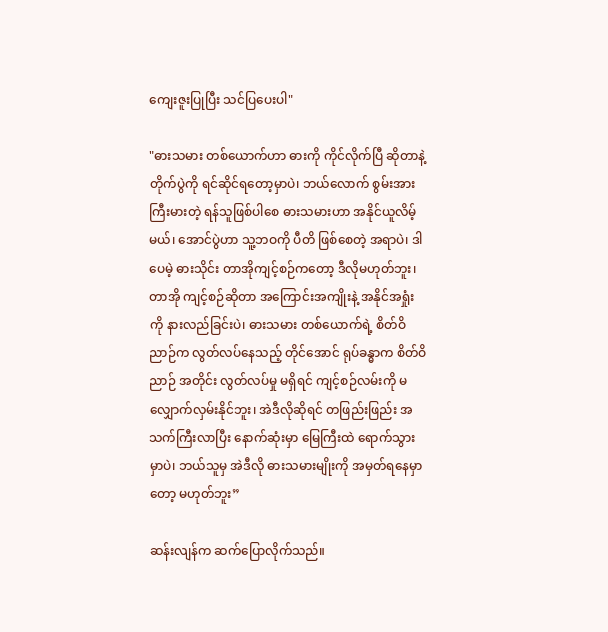ကျေးဇူးပြုပြီး သင်ပြပေးပါ"

"ဓားသမား တစ်ယောက်ဟာ ဓားကို ကိုင်လိုက်ပြီ ဆိုတာနဲ့ တိုက်ပွဲကို ရင်ဆိုင်ရတော့မှာပဲ၊ ဘယ်လောက် စွမ်းအား ကြီးမားတဲ့ ရန်သူဖြစ်ပါစေ ဓားသမားဟာ အနိုင်ယူလိမ့်မယ်၊ အောင်ပွဲဟာ သူ့ဘဝကို ပီတိ ဖြစ်စေတဲ့ အရာပဲ၊ ဒါပေမဲ့ ဓားသိုင်း တာအိုကျင့်စဉ်ကတော့ ဒီလိုမဟုတ်ဘူး၊ တာအို ကျင့်စဉ်ဆိုတာ အကြောင်းအကျိုးနဲ့ အနိုင်အရှုံးကို နားလည်ခြင်းပဲ၊ ဓားသမား တစ်ယောက်ရဲ့ စိတ်ဝိညာဉ်က လွတ်လပ်နေသည့် တိုင်အောင် ရုပ်ခန္ဓာက စိတ်ဝိညာဉ် အတိုင်း လွတ်လပ်မှု မရှိရင် ကျင့်စဉ်လမ်းကို မလျှောက်လှမ်းနိုင်ဘူး၊ အဲဒီလိုဆိုရင် တဖြည်းဖြည်း အသက်ကြီးလာပြီး နောက်ဆုံးမှာ မြေကြီးထဲ ရောက်သွားမှာပဲ၊ ဘယ်သူမှ အဲဒီလို ဓားသမားမျိုးကို အမှတ်ရနေမှာတော့ မဟုတ်ဘူး”

ဆန်းလျန်က ဆက်ပြောလိုက်သည်။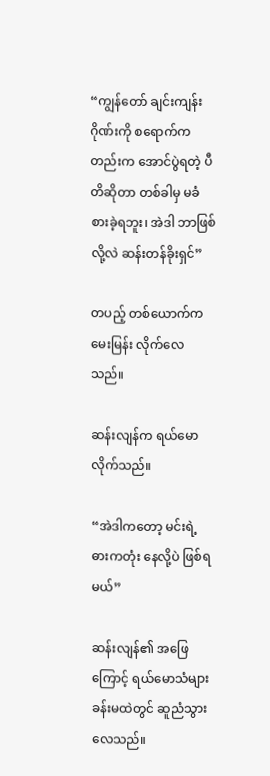“ကျွန်တော် ချင်းကျန်းဂိုဏ်းကို စရောက်ကတည်းက အောင်ပွဲရတဲ့ ပီတိဆိုတာ တစ်ခါမှ မခံစားခဲ့ရဘူး၊ အဲဒါ ဘာဖြစ်လို့လဲ ဆန်းတန်ခိုးရှင်”

တပည့် တစ်ယောက်က မေးမြန်း လိုက်လေသည်။

ဆန်းလျန်က ရယ်မောလိုက်သည်။

“အဲဒါကတော့ မင်းရဲ့ ဓားကတုံး နေလို့ပဲ ဖြစ်ရမယ်”

ဆန်းလျန်၏ အဖြေကြောင့် ရယ်မောသံများ ခန်းမထဲတွင် ဆူညံသွားလေသည်။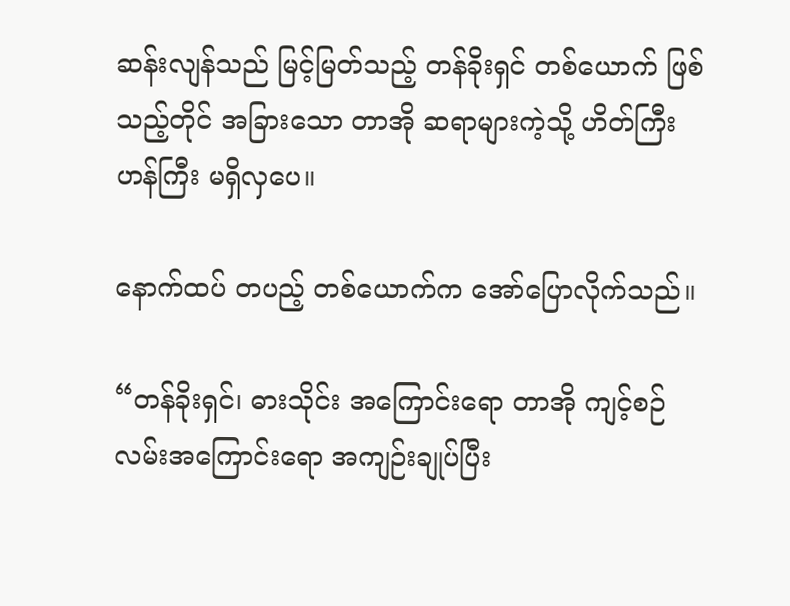ဆန်းလျန်သည် မြင့်မြတ်သည့် တန်ခိုးရှင် တစ်ယောက် ဖြစ်သည့်တိုင် အခြားသော တာအို ဆရာများကဲ့သို့ ဟိတ်ကြီးဟန်ကြီး မရှိလှပေ။

နောက်ထပ် တပည့် တစ်ယောက်က အော်ပြောလိုက်သည်။

“တန်ခိုးရှင်၊ ဓားသိုင်း အကြောင်းရော တာအို ကျင့်စဉ် လမ်းအကြောင်းရော အကျဉ်းချုပ်ပြီး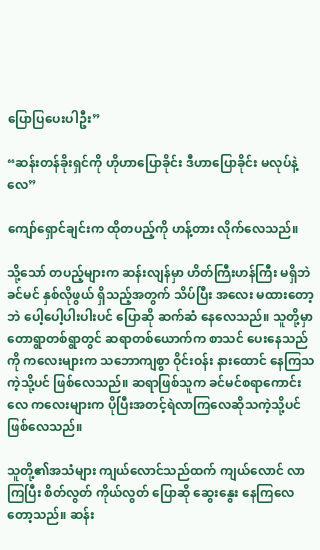ပြောပြပေးပါဦး”

“ဆန်းတန်ခိုးရှင်ကို ဟိုဟာပြောခိုင်း ဒီဟာပြောခိုင်း မလုပ်နဲ့လေ”

ကျော်ရှောင်ချင်းက ထိုတပည့်ကို ဟန့်တား လိုက်လေသည်။

သို့သော် တပည့်များက ဆန်းလျန်မှာ ဟိတ်ကြီးဟန်ကြီး မရှိဘဲ ခင်မင် နှစ်လိုဖွယ် ရှိသည့်အတွက် သိပ်ပြီး အလေး မထားတော့ဘဲ ပေါ့ပေါ့ပါးပါးပင် ပြောဆို ဆက်ဆံ နေလေသည်။ သူတို့မှာ တောရွာတစ်ရွာတွင် ဆရာတစ်ယောက်က စာသင် ပေးနေသည်ကို ကလေးများက သဘောကျစွာ ဝိုင်းဝန်း နားထောင် နေကြသကဲ့သို့ပင် ဖြစ်လေသည်။ ဆရာဖြစ်သူက ခင်မင်စရာကောင်းလေ ကလေးများက ပိုပြီးအတင့်ရဲလာကြလေဆိုသကဲ့သို့ပင် ဖြစ်လေသည်။

သူတို့၏အသံများ ကျယ်လောင်သည်ထက် ကျယ်လောင် လာကြပြီး စိတ်လွတ် ကိုယ်လွတ် ပြောဆို ဆွေးနွေး နေကြလေတော့သည်။ ဆန်း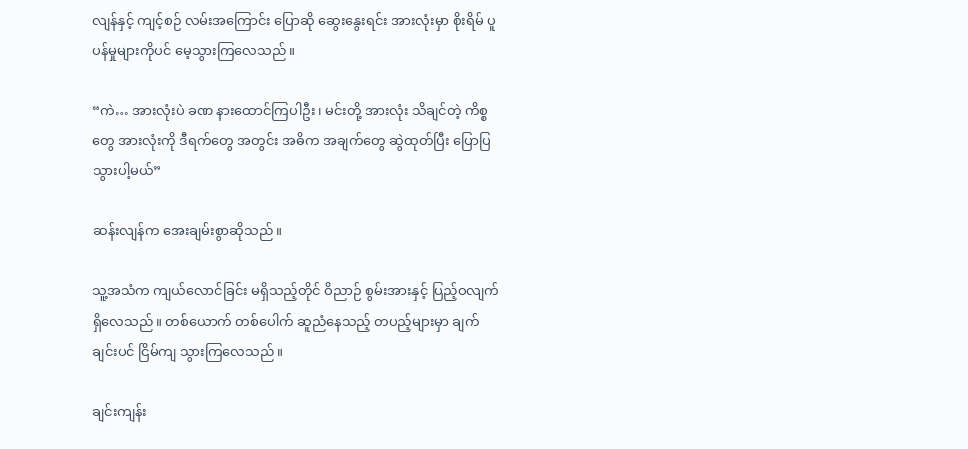လျန်နှင့် ကျင့်စဉ် လမ်းအကြောင်း ပြောဆို ဆွေးနွေးရင်း အားလုံးမှာ စိုးရိမ် ပူပန်မှုများကိုပင် မေ့သွားကြလေသည်။

“ကဲ… အားလုံးပဲ ခဏ နားထောင်ကြပါဦး၊ မင်းတို့ အားလုံး သိချင်တဲ့ ကိစ္စတွေ အားလုံးကို ဒီရက်တွေ အတွင်း အဓိက အချက်တွေ ဆွဲထုတ်ပြီး ပြောပြသွားပါ့မယ်”

ဆန်းလျန်က အေးချမ်းစွာဆိုသည်။

သူ့အသံက ကျယ်လောင်ခြင်း မရှိသည့်တိုင် ဝိညာဉ် စွမ်းအားနှင့် ပြည့်ဝလျက် ရှိလေသည်။ တစ်ယောက် တစ်ပေါက် ဆူညံနေသည့် တပည့်များမှာ ချက်ချင်းပင် ငြိမ်ကျ သွားကြလေသည်။

ချင်းကျန်း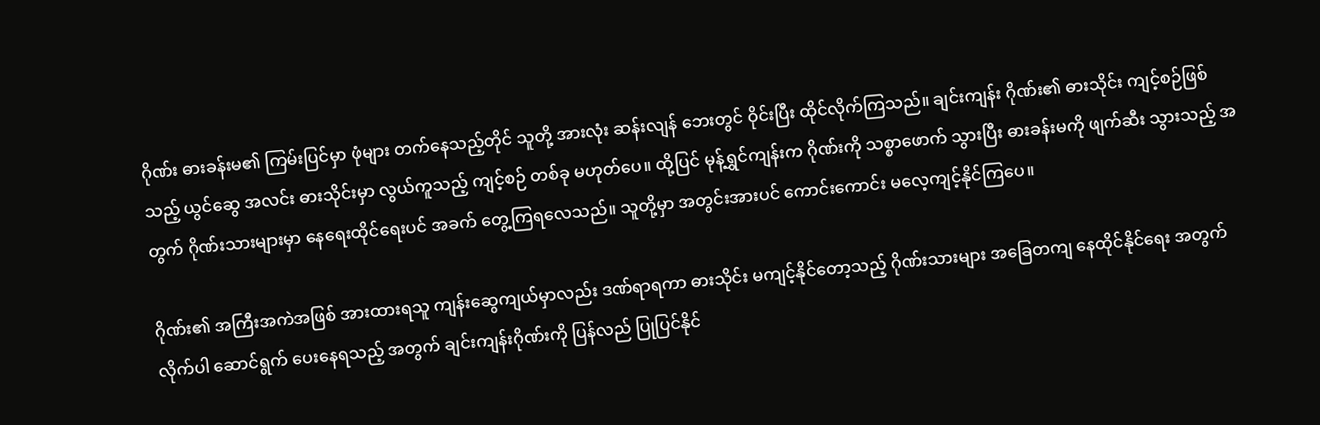ဂိုဏ်း ဓားခန်းမ၏ ကြမ်းပြင်မှာ ဖုံများ တက်နေသည့်တိုင် သူတို့ အားလုံး ဆန်းလျန် ဘေးတွင် ဝိုင်းပြီး ထိုင်လိုက်ကြသည်။ ချင်းကျန်း ဂိုဏ်း၏ ဓားသိုင်း ကျင့်စဉ်ဖြစ်သည့် ယွင်ဆွေ အလင်း ဓားသိုင်းမှာ လွယ်ကူသည့် ကျင့်စဉ် တစ်ခု မဟုတ်ပေ။ ထို့ပြင် မုန့်ရွှင်ကျန်းက ဂိုဏ်းကို သစ္စာဖောက် သွားပြီး ဓားခန်းမကို ဖျက်ဆီး သွားသည့် အတွက် ဂိုဏ်းသားများမှာ နေရေးထိုင်ရေးပင် အခက် တွေ့ကြရလေသည်။ သူတို့မှာ အတွင်းအားပင် ကောင်းကောင်း မလေ့ကျင့်နိုင်ကြပေ။

ဂိုဏ်း၏ အကြီးအကဲအဖြစ် အားထားရသူ ကျန်းဆွေကျယ်မှာလည်း ဒဏ်ရာရကာ ဓားသိုင်း မကျင့်နိုင်တော့သည့် ဂိုဏ်းသားများ အခြေတကျ နေထိုင်နိုင်ရေး အတွက် လိုက်ပါ ဆောင်ရွက် ပေးနေရသည့် အတွက် ချင်းကျန်းဂိုဏ်းကို ပြန်လည် ပြုပြင်နိုင်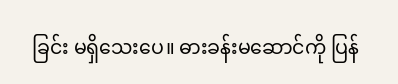ခြင်း မရှိသေးပေ။ ဓားခန်းမဆောင်ကို ပြန်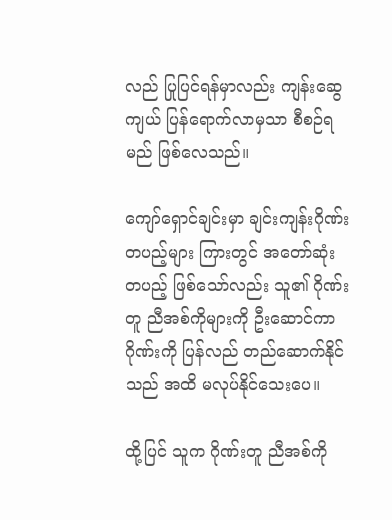လည် ပြုပြင်ရန်မှာလည်း ကျန်းဆွေကျယ် ပြန်ရောက်လာမှသာ စီစဉ်ရမည် ဖြစ်လေသည်။

ကျော်ရှောင်ချင်းမှာ ချင်းကျန်းဂိုဏ်း တပည့်များ ကြားတွင် အတော်ဆုံး တပည့် ဖြစ်သော်လည်း သူ၏ ဂိုဏ်းတူ ညီအစ်ကိုများကို ဦးဆောင်ကာ ဂိုဏ်းကို ပြန်လည် တည်ဆောက်နိုင်သည် အထိ မလုပ်နိုင်သေးပေ။

ထို့ပြင် သူက ဂိုဏ်းတူ ညီအစ်ကို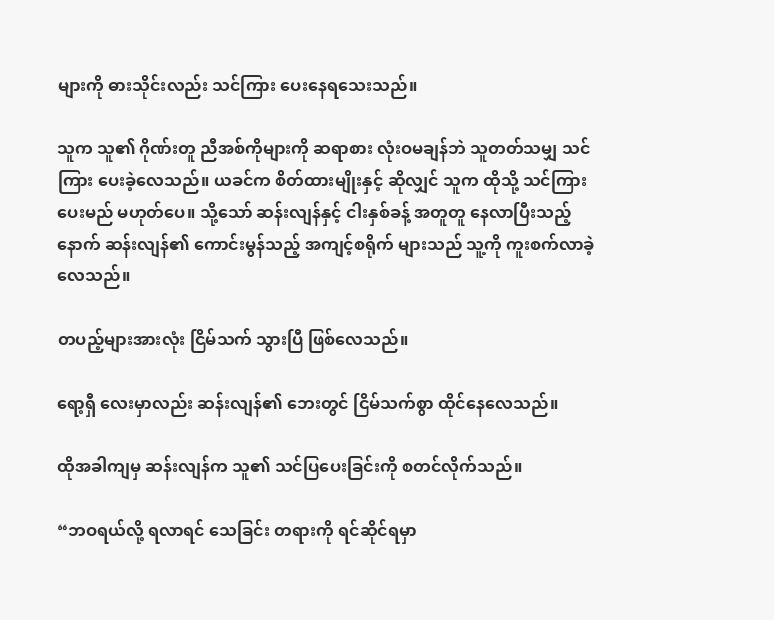များကို ဓားသိုင်းလည်း သင်ကြား ပေးနေရသေးသည်။

သူက သူ၏ ဂိုဏ်းတူ ညီအစ်ကိုများကို ဆရာစား လုံးဝမချန်ဘဲ သူတတ်သမျှ သင်ကြား ပေးခဲ့လေသည်။ ယခင်က စိတ်ထားမျိုးနှင့် ဆိုလျှင် သူက ထိုသို့ သင်ကြားပေးမည် မဟုတ်ပေ။ သို့သော် ဆန်းလျန်နှင့် ငါးနှစ်ခန့် အတူတူ နေလာပြီးသည့်နောက် ဆန်းလျန်၏ ကောင်းမွန်သည့် အကျင့်စရိုက် များသည် သူ့ကို ကူးစက်လာခဲ့လေသည်။

တပည့်များအားလုံး ငြိမ်သက် သွားပြီ ဖြစ်လေသည်။

ရော့ရှီ လေးမှာလည်း ဆန်းလျန်၏ ဘေးတွင် ငြိမ်သက်စွာ ထိုင်နေလေသည်။

ထိုအခါကျမှ ဆန်းလျန်က သူ၏ သင်ပြပေးခြင်းကို စတင်လိုက်သည်။

“ဘဝရယ်လို့ ရလာရင် သေခြင်း တရားကို ရင်ဆိုင်ရမှာ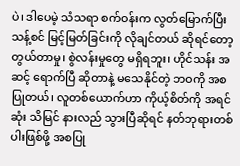ပဲ၊ ဒါပေမဲ့ သံသရာ စက်ဝန်းက လွတ်မြောက်ပြီး သန့်စင် မြင့်မြတ်ခြင်းကို လိုချင်တယ် ဆိုရင်တော့ တွယ်တာမှု၊ စွဲလန်းမှုတွေ မရှိရဘူး၊ ဟိုင်သန်း အဆင့် ရောက်ပြီ ဆိုတာနဲ့ မသေနိုင်တဲ့ ဘဝကို အစပြုတယ်၊ လူတစ်ယောက်ဟာ ကိုယ့်စိတ်ကို အရင်ဆုံး သိမြင် နားလည် သွားပြီဆိုရင် နတ်ဘုရားတစ်ပါးဖြစ်ဖို့ အစပြု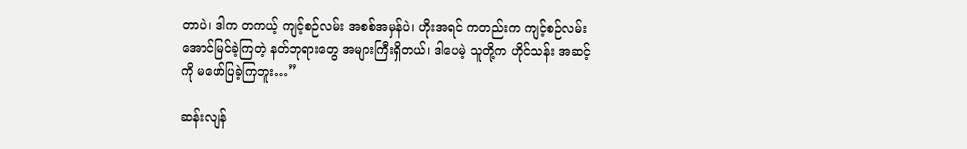တာပဲ၊ ဒါက တကယ့် ကျင့်စဉ်လမ်း အစစ်အမှန်ပဲ၊ ဟိုးအရင် ကတည်းက ကျင့်စဉ်လမ်း အောင်မြင်ခဲ့ကြတဲ့ နတ်ဘုရားတွေ အများကြီးရှိတယ်၊ ဒါပေမဲ့ သူတို့က ဟိုင်သန်း အဆင့်ကို မဖော်ပြခဲ့ကြဘူး…”

ဆန်းလျန်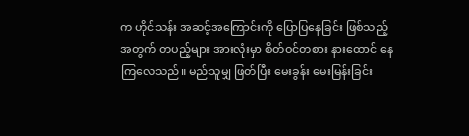က ဟိုင်သန်း အဆင့်အကြောင်းကို ပြောပြနေခြင်း ဖြစ်သည့် အတွက် တပည့်များ အားလုံးမှာ စိတ်ဝင်တစား နားထောင် နေကြလေသည်။ မည်သူမျှ ဖြတ်ပြီး မေးခွန်း မေးမြန်းခြင်း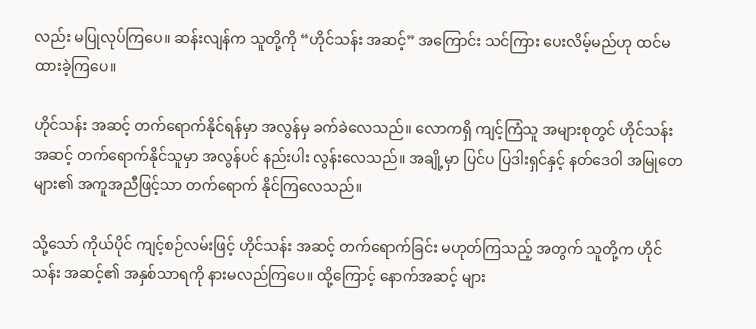လည်း မပြုလုပ်ကြပေ။ ဆန်းလျန်က သူတို့ကို “ဟိုင်သန်း အဆင့်” အကြောင်း သင်ကြား ပေးလိမ့်မည်ဟု ထင်မထားခဲ့ကြပေ။

ဟိုင်သန်း အဆင့် တက်ရောက်နိုင်ရန်မှာ အလွန်မှ ခက်ခဲလေသည်။ လောကရှိ ကျင့်ကြံသူ အများစုတွင် ဟိုင်သန်း အဆင့် တက်ရောက်နိုင်သူမှာ အလွန်ပင် နည်းပါး လွန်းလေသည်။ အချို့မှာ ပြင်ပ ပြဒါးရှင်နှင့် နတ်ဒေဝါ အမြုတေများ၏ အကူအညီဖြင့်သာ တက်ရောက် နိုင်ကြလေသည်။

သို့သော် ကိုယ်ပိုင် ကျင့်စဉ်လမ်းဖြင့် ဟိုင်သန်း အဆင့် တက်ရောက်ခြင်း မဟုတ်ကြသည့် အတွက် သူတို့က ဟိုင်သန်း အဆင့်၏ အနှစ်သာရကို နားမလည်ကြပေ။ ထို့ကြောင့် နောက်အဆင့် များ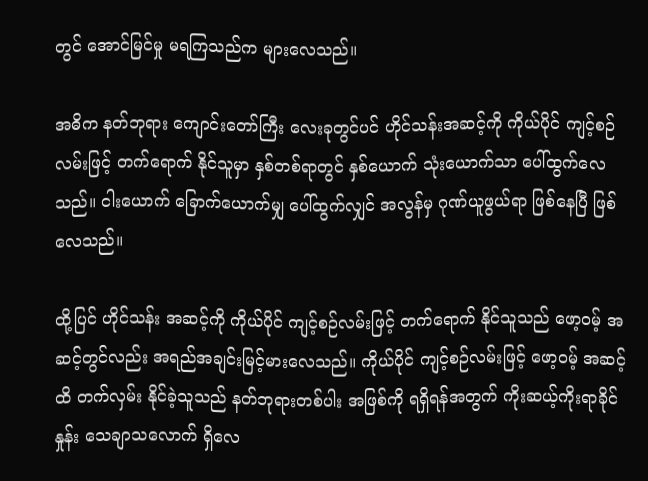တွင် အောင်မြင်မှု မရကြသည်က များလေသည်။

အဓိက နတ်ဘုရား ကျောင်းတော်ကြီး လေးခုတွင်ပင် ဟိုင်သန်းအဆင့်ကို ကိုယ်ပိုင် ကျင့်စဉ်လမ်းဖြင့် တက်ရောက် နိုင်သူမှာ နှစ်တစ်ရာတွင် နှစ်ယောက် သုံးယောက်သာ ပေါ်ထွက်လေသည်။ ငါးယောက် ခြောက်ယောက်မျှ ပေါ်ထွက်လျှင် အလွန်မှ ဂုဏ်ယူဖွယ်ရာ ဖြစ်နေပြီ ဖြစ်လေသည်။

ထို့ပြင် ဟိုင်သန်း အဆင့်ကို ကိုယ်ပိုင် ကျင့်စဉ်လမ်းဖြင့် တက်ရောက် နိုင်သူသည် ဖော့ဝမ့် အဆင့်တွင်လည်း အရည်အချင်းမြင့်မားလေသည်။ ကိုယ်ပိုင် ကျင့်စဉ်လမ်းဖြင့် ဖော့ဝမ့် အဆင့်ထိ တက်လှမ်း နိုင်ခဲ့သူသည် နတ်ဘုရားတစ်ပါး အဖြစ်ကို ရရှိရန်အတွက် ကိုးဆယ့်ကိုးရာခိုင်နှုန်း သေချာသလောက် ရှိလေ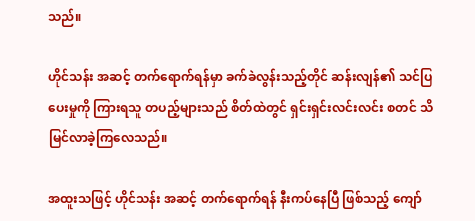သည်။

ဟိုင်သန်း အဆင့် တက်ရောက်ရန်မှာ ခက်ခဲလွန်းသည့်တိုင် ဆန်းလျန်၏ သင်ပြပေးမှုကို ကြားရသူ တပည့်များသည် စိတ်ထဲတွင် ရှင်းရှင်းလင်းလင်း စတင် သိမြင်လာခဲ့ကြလေသည်။

အထူးသဖြင့် ဟိုင်သန်း အဆင့် တက်ရောက်ရန် နီးကပ်နေပြီ ဖြစ်သည့် ကျော်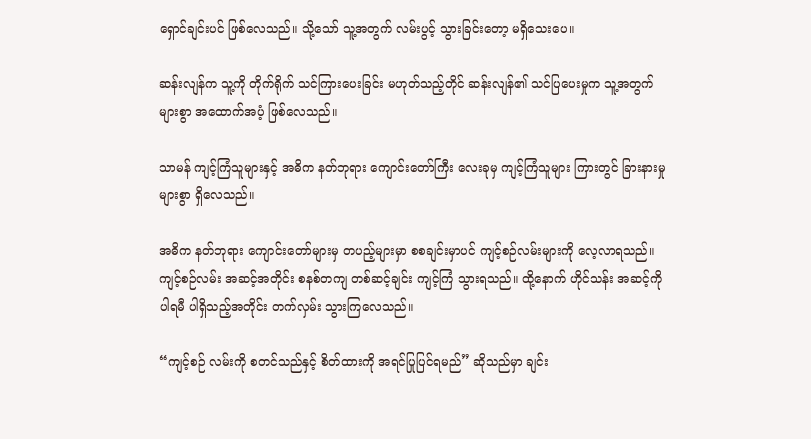ရှောင်ချင်းပင် ဖြစ်လေသည်။ သို့သော် သူ့အတွက် လမ်းပွင့် သွားခြင်းတော့ မရှိသေးပေ။

ဆန်းလျန်က သူ့ကို တိုက်ရိုက် သင်ကြားပေးခြင်း မဟုတ်သည့်တိုင် ဆန်းလျန်၏ သင်ပြပေးမှုက သူ့အတွက် များစွာ အထောက်အပံ့ ဖြစ်လေသည်။

သာမန် ကျင့်ကြံသူများနှင့် အဓိက နတ်ဘုရား ကျောင်းတော်ကြီး လေးခုမှ ကျင့်ကြံသူများ ကြားတွင် ခြားနားမှု များစွာ ရှိလေသည်။

အဓိက နတ်ဘုရား ကျောင်းတော်များမှ တပည့်များမှာ စစချင်းမှာပင် ကျင့်စဉ်လမ်းများကို လေ့လာရသည်။ ကျင့်စဉ်လမ်း အဆင့်အတိုင်း စနစ်တကျ တစ်ဆင့်ချင်း ကျင့်ကြံ သွားရသည်။ ထို့နောက် ဟိုင်သန်း အဆင့်ကို ပါရမီ ပါရှိသည့်အတိုင်း တက်လှမ်း သွားကြလေသည်။

“ကျင့်စဉ် လမ်းကို စတင်သည်နှင့် စိတ်ထားကို အရင်ပြုပြင်ရမည်” ဆိုသည်မှာ ချင်း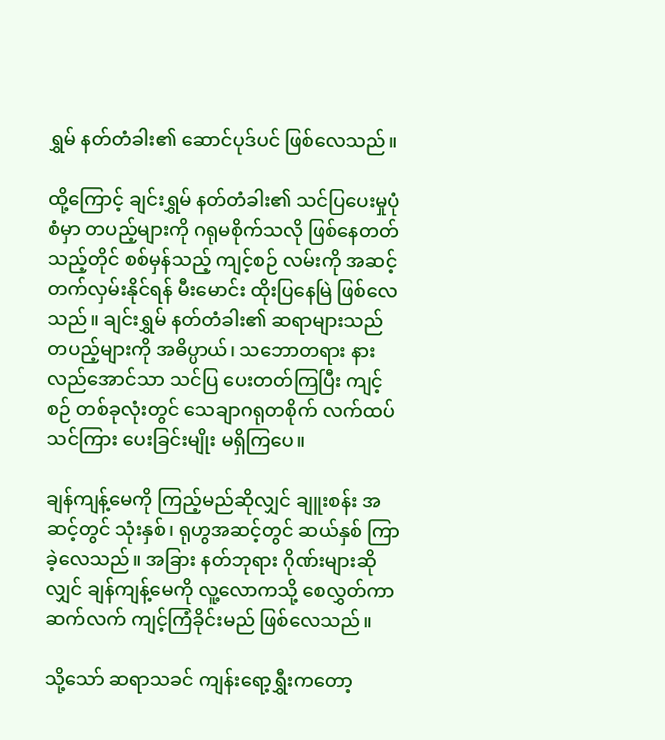ရွှမ် နတ်တံခါး၏ ဆောင်ပုဒ်ပင် ဖြစ်လေသည်။

ထို့ကြောင့် ချင်းရွှမ် နတ်တံခါး၏ သင်ပြပေးမှုပုံစံမှာ တပည့်များကို ဂရုမစိုက်သလို ဖြစ်နေတတ်သည့်တိုင် စစ်မှန်သည့် ကျင့်စဉ် လမ်းကို အဆင့် တက်လှမ်းနိုင်ရန် မီးမောင်း ထိုးပြနေမြဲ ဖြစ်လေသည်။ ချင်းရွှမ် နတ်တံခါး၏ ဆရာများသည် တပည့်များကို အဓိပ္ပာယ်၊ သဘောတရား နားလည်အောင်သာ သင်ပြ ပေးတတ်ကြပြီး ကျင့်စဉ် တစ်ခုလုံးတွင် သေချာဂရုတစိုက် လက်ထပ် သင်ကြား ပေးခြင်းမျိုး မရှိကြပေ။

ချန်ကျန့်မေကို ကြည့်မည်ဆိုလျှင် ချူးစန်း အဆင့်တွင် သုံးနှစ်၊ ရုဟွအဆင့်တွင် ဆယ်နှစ် ကြာခဲ့လေသည်။ အခြား နတ်ဘုရား ဂိုဏ်းများဆိုလျှင် ချန်ကျန့်မေကို လူ့လောကသို့ စေလွှတ်ကာ ဆက်လက် ကျင့်ကြံခိုင်းမည် ဖြစ်လေသည်။

သို့သော် ဆရာသခင် ကျန်းရော့ရွှီးကတော့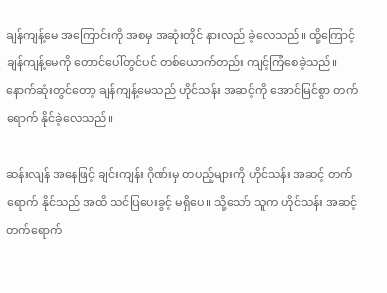ချန်ကျန့်မေ အကြောင်းကို အစမှ အဆုံးတိုင် နားလည် ခဲ့လေသည်။ ထို့ကြောင့် ချန်ကျန့်မေကို တောင်ပေါ်တွင်ပင် တစ်ယောက်တည်း ကျင့်ကြံစေခဲ့သည်။ နောက်ဆုံးတွင်တော့ ချန်ကျန့်မေသည် ဟိုင်သန်း အဆင့်ကို အောင်မြင်စွာ တက်ရောက် နိုင်ခဲ့လေသည်။

ဆန်းလျန် အနေဖြင့် ချင်းကျန်း ဂိုဏ်းမှ တပည့်များကို ဟိုင်သန်း အဆင့် တက်ရောက် နိုင်သည် အထိ သင်ပြပေးခွင့် မရှိပေ။ သို့သော် သူက ဟိုင်သန်း အဆင့် တက်ရောက်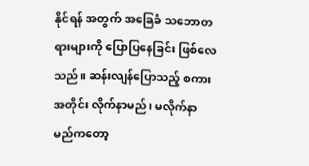နိုင်ရန် အတွက် အခြေခံ သဘောတရားများကို ပြောပြနေခြင်း ဖြစ်လေသည်။ ဆန်းလျန်ပြောသည့် စကားအတိုင်း လိုက်နာမည်၊ မလိုက်နာမည်ကတော့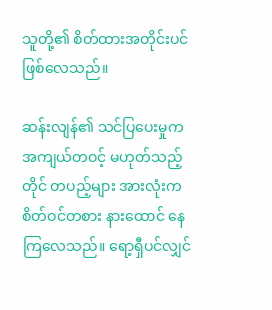သူတို့၏ စိတ်ထားအတိုင်းပင် ဖြစ်လေသည်။

ဆန်းလျန်၏ သင်ပြပေးမှုက အကျယ်တဝင့် မဟုတ်သည့်တိုင် တပည့်များ အားလုံးက စိတ်ဝင်တစား နားထောင် နေကြလေသည်။ ရော့ရှီပင်လျှင်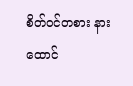စိတ်ဝင်တစား နားထောင်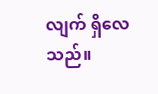လျက် ရှိလေသည်။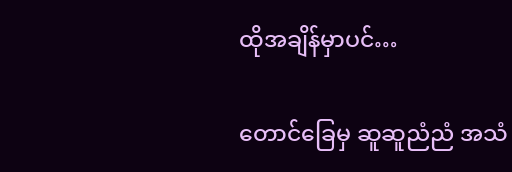ထိုအချိန်မှာပင်…

တောင်ခြေမှ ဆူဆူညံညံ အသံ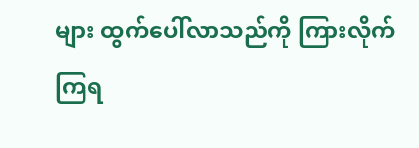များ ထွက်ပေါ်လာသည်ကို ကြားလိုက် ကြရ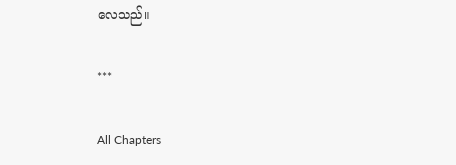လေသည်။

***

All Chapters